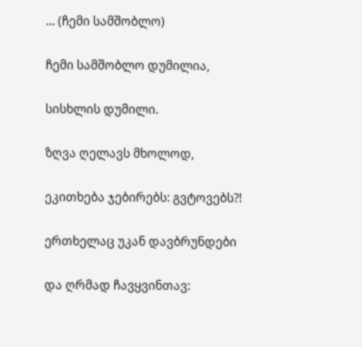... (ჩემი სამშობლო)

ჩემი სამშობლო დუმილია,

სისხლის დუმილი.

ზღვა ღელავს მხოლოდ,

ეკითხება ჯებირებს: გვტოვებს?!

ერთხელაც უკან დავბრუნდები

და ღრმად ჩავყვინთავ: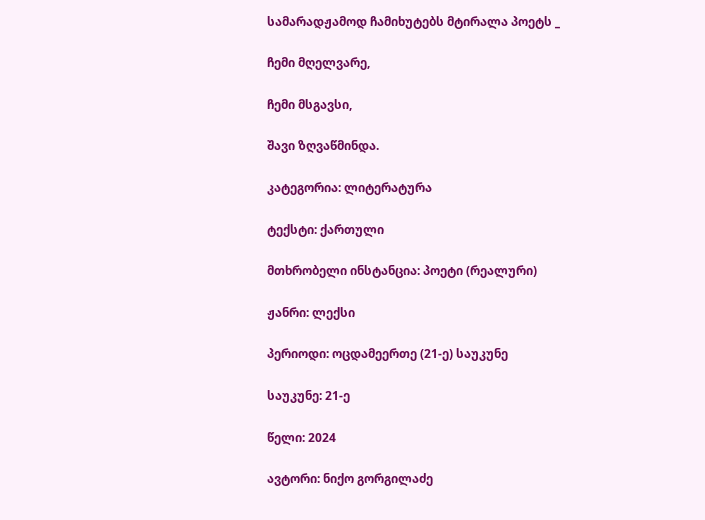სამარადჟამოდ ჩამიხუტებს მტირალა პოეტს _

ჩემი მღელვარე,

ჩემი მსგავსი,

შავი ზღვაწმინდა.

კატეგორია: ლიტერატურა

ტექსტი: ქართული

მთხრობელი ინსტანცია: პოეტი (რეალური)

ჟანრი: ლექსი

პერიოდი: ოცდამეერთე (21-ე) საუკუნე

საუკუნე: 21-ე

წელი: 2024

ავტორი: ნიქო გორგილაძე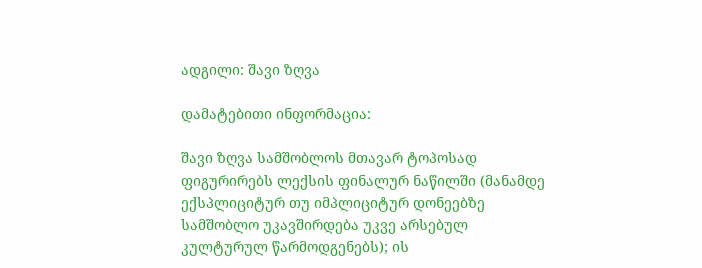ადგილი: შავი ზღვა

დამატებითი ინფორმაცია:

შავი ზღვა სამშობლოს მთავარ ტოპოსად ფიგურირებს ლექსის ფინალურ ნაწილში (მანამდე ექსპლიციტურ თუ იმპლიციტურ დონეებზე სამშობლო უკავშირდება უკვე არსებულ კულტურულ წარმოდგენებს); ის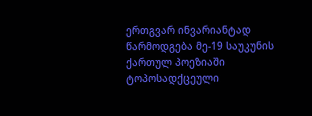ერთგვარ ინვარიანტად წარმოდგება მე-19 საუკუნის ქართულ პოეზიაში ტოპოსადქცეული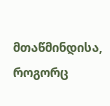მთაწმინდისა, როგორც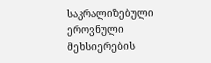საკრალიზებული ეროვნული მეხსიერების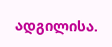ადგილისა.